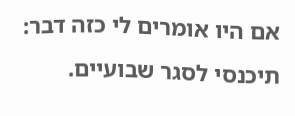אם היו אומרים לי כזה דבר:
תיכנסי לסגר שבועיים.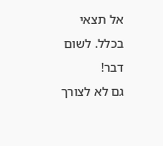אל תצאי בכלל. לשום דבר!
גם לא לצורך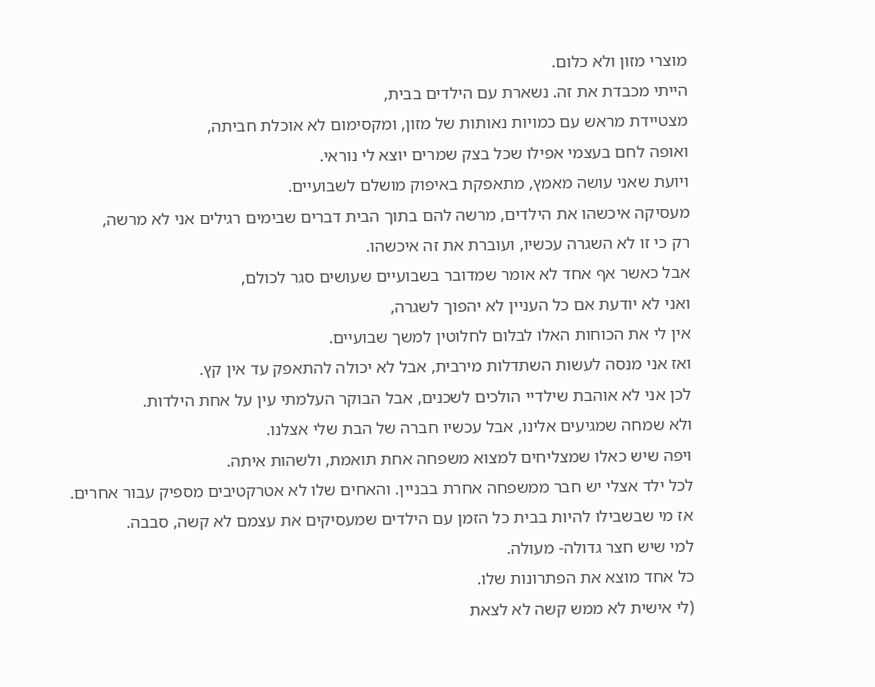מוצרי מזון ולא כלום.
הייתי מכבדת את זה. נשארת עם הילדים בבית,
מצטיידת מראש עם כמויות נאותות של מזון, ומקסימום לא אוכלת חביתה,
ואופה לחם בעצמי אפילו שכל בצק שמרים יוצא לי נוראי.
ויועת שאני עושה מאמץ, מתאפקת באיפוק מושלם לשבועיים.
מעסיקה איכשהו את הילדים, מרשה להם בתוך הבית דברים שבימים רגילים אני לא מרשה,
רק כי זו לא השגרה עכשיו, ועוברת את זה איכשהו.
אבל כאשר אף אחד לא אומר שמדובר בשבועיים שעושים סגר לכולם,
ואני לא יודעת אם כל העניין לא יהפוך לשגרה,
אין לי את הכוחות האלו לבלום לחלוטין למשך שבועיים.
ואז אני מנסה לעשות השתדלות מירבית, אבל לא יכולה להתאפק עד אין קץ.
לכן אני לא אוהבת שילדיי הולכים לשכנים, אבל הבוקר העלמתי עין על אחת הילדות.
ולא שמחה שמגיעים אלינו, אבל עכשיו חברה של הבת שלי אצלנו.
ויפה שיש כאלו שמצליחים למצוא משפחה אחת תואמת, ולשהות איתה.
לכל ילד אצלי יש חבר ממשפחה אחרת בבניין. והאחים שלו לא אטרקטיבים מספיק עבור אחרים.
אז מי שבשבילו להיות בבית כל הזמן עם הילדים שמעסיקים את עצמם לא קשה, סבבה.
למי שיש חצר גדולה- מעולה.
כל אחד מוצא את הפתרונות שלו.
(לי אישית לא ממש קשה לא לצאת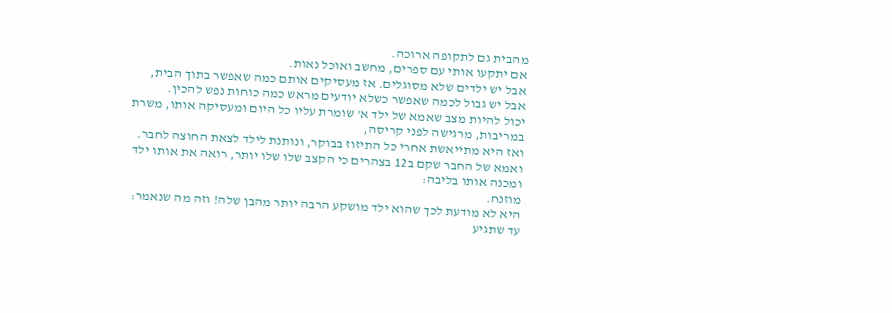מהבית גם לתקופה ארוכה.
אם יתקעו אותי עם ספרים, מחשב ואוכל נאות.
אבל יש ילדים שלא מסוגלים. אז מעסיקים אותם כמה שאפשר בתוך הבית,
אבל יש גבול לכמה שאפשר כשלא יודעים מראש כמה כוחות נפש להכין.
יכול להיות מצב שאמא של ילד א' שומרת עליו כל היום ומעסיקה אותו, משרת במריבות, מרגישה לפני קריסה,
ואז היא מתייאשת אחרי כל התיזוז בבוקר, ונותנת לילד לצאת החוצה לחבר.
ואמא של החבר שקם ב12 בצהרים כי הקצב שלו שלו יותר, רואה את אותו ילד ומכנה אותו בליבה:
מוזנח.
היא לא מודעת לכך שהוא ילד מושקע הרבה יותר מהבן שלה! וזה מה שנאמר: עד שתגיע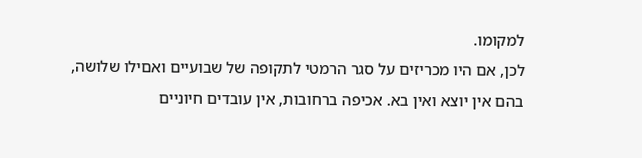למקומו.
לכן, אם היו מכריזים על סגר הרמטי לתקופה של שבועיים ואםילו שלושה,
בהם אין יוצא ואין בא. אכיפה ברחובות, אין עובדים חיוניים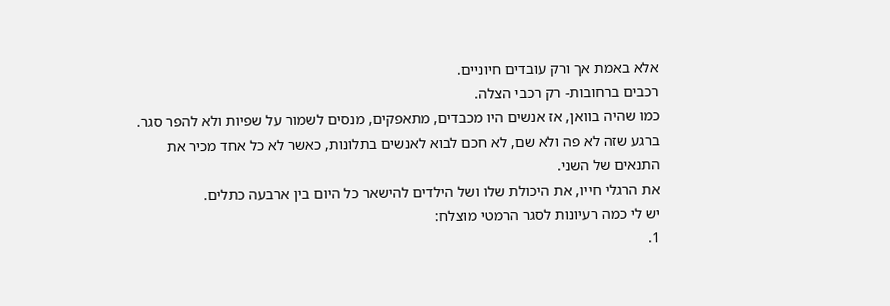אלא באמת אך ורק עובדים חיוניים.
רכבים ברחובות- רק רכבי הצלה.
כמו שהיה בוואן, אז אנשים היו מכבדים, מתאפקים, מנסים לשמור על שפיות ולא להפר סגר.
ברגע שזה לא פה ולא שם, לא חכם לבוא לאנשים בתלונות, כאשר לא כל אחד מכיר את התנאים של השני.
את הרגלי חייו, את היכולת שלו ושל הילדים להישאר כל היום בין ארבעה כתלים.
יש לי כמה רעיונות לסגר הרמטי מוצלח:
1.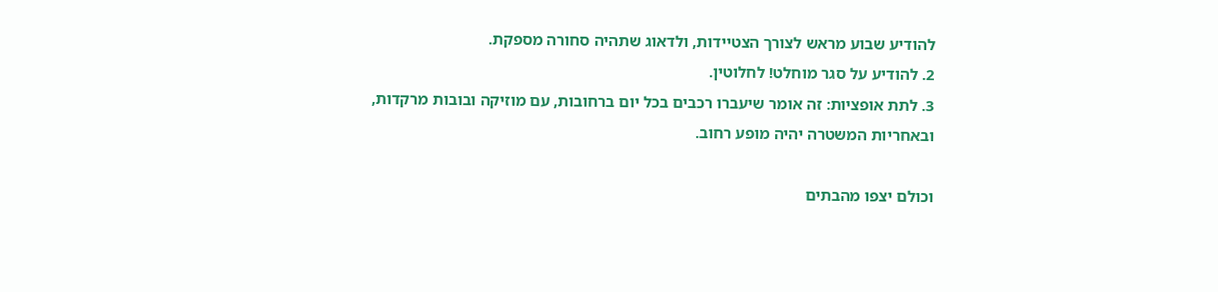להודיע שבוע מראש לצורך הצטיידות, ולדאוג שתהיה סחורה מספקת.
2. להודיע על סגר מוחלט! לחלוטין.
3. לתת אופציות: זה אומר שיעברו רכבים בכל יום ברחובות, עם מוזיקה ובובות מרקדות,
ובאחריות המשטרה יהיה מופע רחוב.

וכולם יצפו מהבתים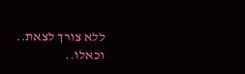ללא צורך לצאת.. וכאלו..